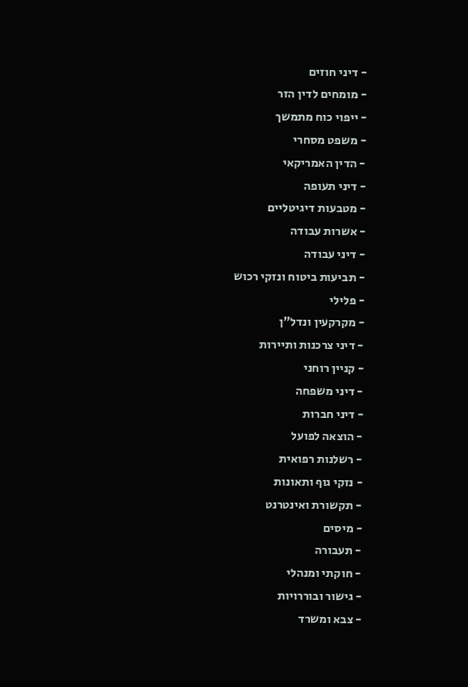- דיני חוזים
- מומחים לדין הזר
- ייפוי כוח מתמשך
- משפט מסחרי
- הדין האמריקאי
- דיני תעופה
- מטבעות דיגיטליים
- אשרות עבודה
- דיני עבודה
- תביעות ביטוח ונזקי רכוש
- פלילי
- מקרקעין ונדל"ן
- דיני צרכנות ותיירות
- קניין רוחני
- דיני משפחה
- דיני חברות
- הוצאה לפועל
- רשלנות רפואית
- נזקי גוף ותאונות
- תקשורת ואינטרנט
- מיסים
- תעבורה
- חוקתי ומנהלי
- גישור ובוררויות
- צבא ומשרד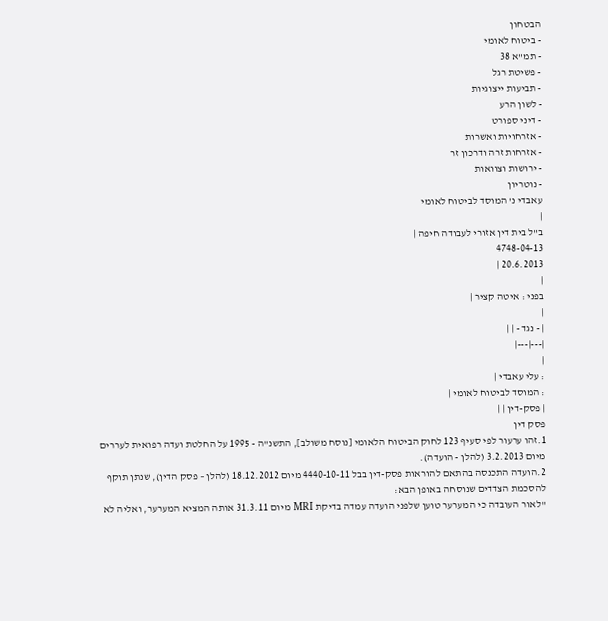הבטחון
- ביטוח לאומי
- תמ"א 38
- פשיטת רגל
- תביעות ייצוגיות
- לשון הרע
- דיני ספורט
- אזרחויות ואשרות
- אזרחות זרה ודרכון זר
- ירושות וצוואות
- נוטריון
עאבדי נ' המוסד לביטוח לאומי
|
ב"ל בית דין אזורי לעבודה חיפה |
4748-04-13
20.6.2013 |
|
בפני : איטה קציר |
|
| - נגד - | |
|---|---|
|
: עלי עאבדי |
: המוסד לביטוח לאומי |
| פסק-דין | |
פסק דין
1.זהו ערעור לפי סעיף 123 לחוק הביטוח הלאומי [נוסח משולב], התשנ"ה - 1995 על החלטת ועדה רפואית לעררים מיום 3.2.2013 (להלן - הועדה).
2.הועדה התכנסה בהתאם להוראות פסק-דין בבל 4440-10-11 מיום 18.12.2012 (להלן – פסק הדין), שנתן תוקף להסכמת הצדדים שנוסחה באופן הבא:
"לאור העובדה כי המערער טוען שלפני הועדה עמדה בדיקת MRI מיום 31.3.11 אותה המציא המערער, ואליה לא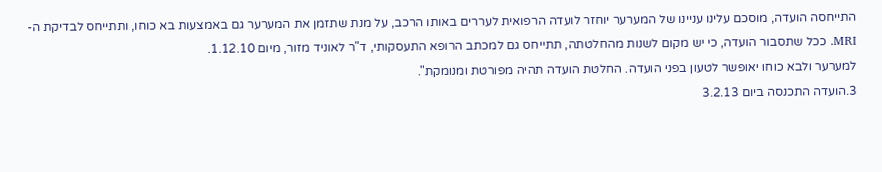התייחסה הועדה, מוסכם עלינו עניינו של המערער יוחזר לועדה הרפואית לעררים באותו הרכב, על מנת שתזמן את המערער גם באמצעות בא כוחו, ותתייחס לבדיקת ה- MRI. ככל שתסבור הועדה, כי יש מקום לשנות מהחלטתה, תתייחס גם למכתב הרופא התעסקותי, ד"ר לאוניד מזור, מיום 1.12.10.
למערער ולבא כוחו יאופשר לטעון בפני הועדה. החלטת הועדה תהיה מפורטת ומנומקת".
3.הועדה התכנסה ביום 3.2.13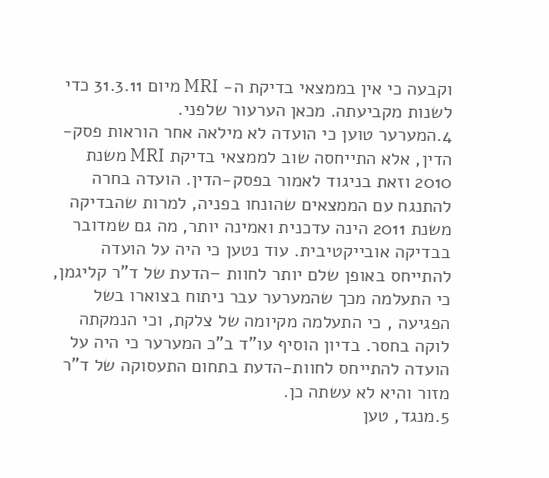וקבעה כי אין בממצאי בדיקת ה- MRI מיום 31.3.11 כדי לשנות מקביעתה. מכאן הערעור שלפני.
4.המערער טוען כי הועדה לא מילאה אחר הוראות פסק-הדין, אלא התייחסה שוב לממצאי בדיקת MRI משנת 2010 וזאת בניגוד לאמור בפסק-הדין. הועדה בחרה להתנגח עם הממצאים שהונחו בפניה, למרות שהבדיקה משנת 2011 הינה עדכנית ואמינה יותר, מה גם שמדובר בבדיקה אובייקטיבית. עוד נטען כי היה על הועדה להתייחס באופן שלם יותר לחוות –הדעת של ד"ר קליגמן, כי התעלמה מכך שהמערער עבר ניתוח בצוארו בשל הפגיעה , כי התעלמה מקיומה של צלקת, וכי הנמקתה לוקה בחסר. בדיון הוסיף עו"ד ב"כ המערער כי היה על הועדה להתייחס לחוות-הדעת בתחום התעסוקה של ד"ר מזור והיא לא עשתה כן.
5.מנגד, טען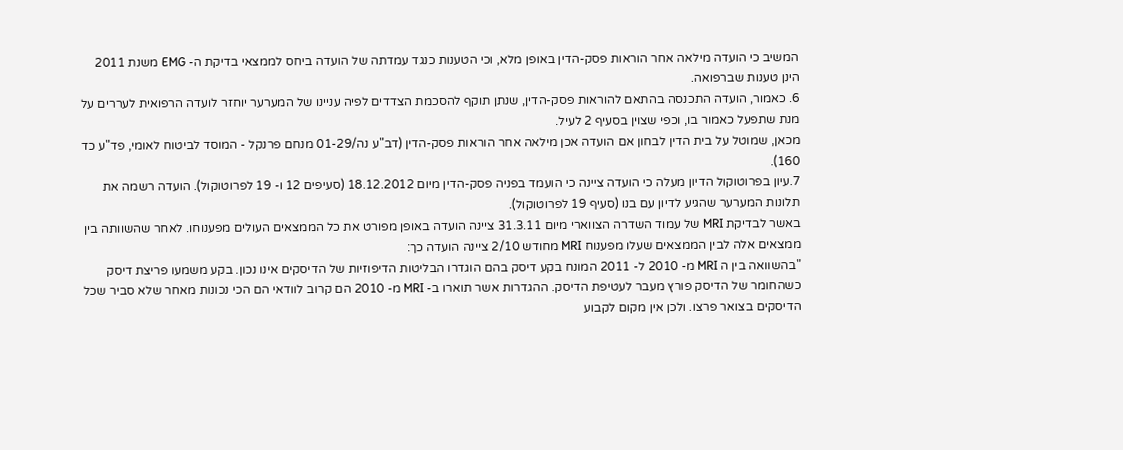המשיב כי הועדה מילאה אחר הוראות פסק-הדין באופן מלא, וכי הטענות כנגד עמדתה של הועדה ביחס לממצאי בדיקת ה- EMG משנת 2011 הינן טענות שברפואה.
6. כאמור, הועדה התכנסה בהתאם להוראות פסק-הדין, שנתן תוקף להסכמת הצדדים לפיה עניינו של המערער יוחזר לועדה הרפואית לעררים על מנת שתפעל כאמור בו, וכפי שצוין בסעיף 2 לעיל.
מכאן, שמוטל על בית הדין לבחון אם הועדה אכן מילאה אחר הוראות פסק-הדין (דב"ע נה/01-29 מנחם פרנקל - המוסד לביטוח לאומי, פד"ע כד 160).
7.עיון בפרוטוקול הדיון מעלה כי הועדה ציינה כי הועמד בפניה פסק-הדין מיום 18.12.2012 (סעיפים 12 ו- 19 לפרוטוקול). הועדה רשמה את תלונות המערער שהגיע לדיון עם בנו (סעיף 19 לפרוטוקול).
באשר לבדיקת MRI של עמוד השדרה הצווארי מיום 31.3.11 ציינה הועדה באופן מפורט את כל הממצאים העולים מפענוחו. לאחר שהשוותה בין ממצאים אלה לבין הממצאים שעלו מפענוח MRI מחודש 2/10 ציינה הועדה כך:
"בהשוואה בין ה MRI מ- 2010 ל- 2011 המונח בקע דיסק בהם הוגדרו הבליטות הדיפוזיות של הדיסקים אינו נכון. בקע משמעו פריצת דיסק כשהחומר של הדיסק פורץ מעבר לעטיפת הדיסק. ההגדרות אשר תוארו ב- MRI מ- 2010 הם קרוב לוודאי הם הכי נכונות מאחר שלא סביר שכל הדיסקים בצואר פרצו. ולכן אין מקום לקבוע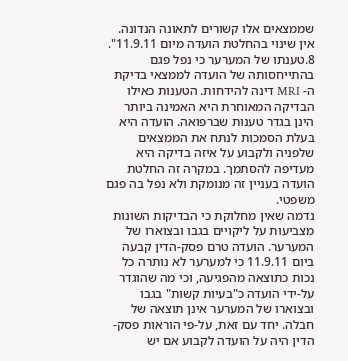שממצאים אלו קשורים לתאונה הנדונה. אין שינוי בהחלטת הועדה מיום 11.9.11".
8.טענתו של המערער כי נפל פגם בהתייחסותה של הועדה לממצאי בדיקת ה- MRI דינה להידחות. הטענות כאילו הבדיקה המאוחרת היא האמינה ביותר הינן בגדר טענות שברפואה. הועדה היא בעלת הסמכות לנתח את הממצאים שלפניה ולקבוע על איזה בדיקה היא מעדיפה להסתמך. במקרה זה החלטת הועדה בעניין זה מנומקת ולא נפל בה פגם משפטי.
נדמה שאין מחלוקת כי הבדיקות השונות מצביעות על ליקויים בגבו ובצוארו של המערער. הועדה טרם פסק-הדין קבעה ביום 11.9.11 כי למערער לא נותרה כל נכות כתוצאה מהפגיעה, וכי מה שהוגדר על-ידי הועדה כ"בעיות קשות" בגבו ובצוארו של המערער אינן תוצאה של חבלה. יחד עם זאת, על-פי הוראות פסק-הדין היה על הועדה לקבוע אם יש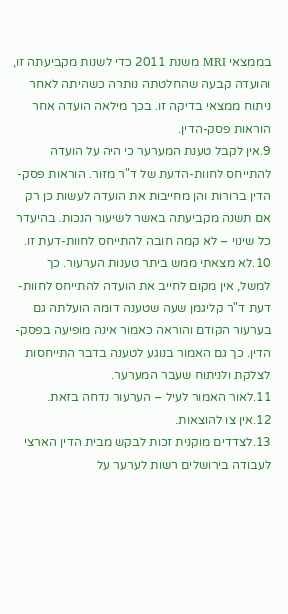בממצאי MRI משנת 2011 כדי לשנות מקביעתה זו, והועדה קבעה שהחלטתה נותרה כשהיתה לאחר ניתוח ממצאי בדיקה זו. בכך מילאה הועדה אחר הוראות פסק-הדין.
9.אין לקבל טענת המערער כי היה על הועדה להתייחס לחוות-הדעת של ד"ר מזור. הוראות פסק-הדין ברורות והן מחייבות את הועדה לעשות כן רק אם תשנה מקביעתה באשר לשיעור הנכות. בהיעדר כל שינוי – לא קמה חובה להתייחס לחוות-דעת זו.
10.לא מצאתי ממש ביתר טענות הערעור. כך למשל, אין מקום לחייב את הועדה להתייחס לחוות-דעת ד"ר קליגמן שעה שטענה דומה הועלתה גם בערעור הקודם והוראה כאמור אינה מופיעה בפסק-הדין. כך גם האמור בנוגע לטענה בדבר התייחסות לצלקת ולניתוח שעבר המערער.
11.לאור האמור לעיל – הערעור נדחה בזאת.
12.אין צו להוצאות.
13.לצדדים מוקנית זכות לבקש מבית הדין הארצי לעבודה בירושלים רשות לערער על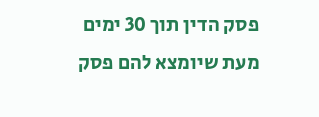פסק הדין תוך 30 ימים מעת שיומצא להם פסק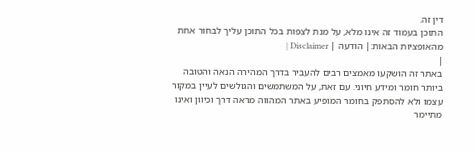דין זה.
התוכן בעמוד זה אינו מלא, על מנת לצפות בכל התוכן עליך לבחור אחת מהאופציות הבאות:| הודעה | Disclaimer |
|
באתר זה הושקעו מאמצים רבים להעביר בדרך המהירה הנאה והטובה ביותר חומר ומידע חיוני. עם זאת, על המשתמשים והגולשים לעיין במקור עצמו ולא להסתפק בחומר המופיע באתר המהווה מראה דרך וכיוון ואינו מתיימר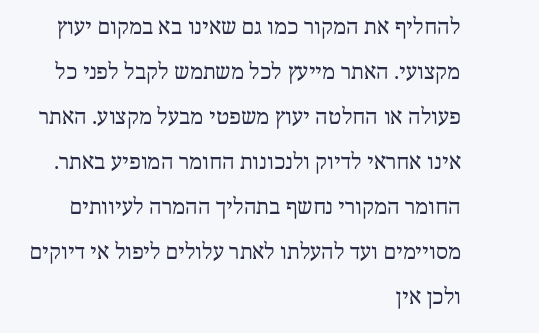להחליף את המקור כמו גם שאינו בא במקום יעוץ מקצועי. האתר מייעץ לכל משתמש לקבל לפני כל פעולה או החלטה יעוץ משפטי מבעל מקצוע. האתר אינו אחראי לדיוק ולנכונות החומר המופיע באתר. החומר המקורי נחשף בתהליך ההמרה לעיוותים מסויימים ועד להעלתו לאתר עלולים ליפול אי דיוקים ולכן אין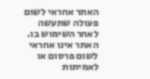האתר אחראי לשום פעולה שתעשה לאחר השימוש בו. האתר אינו אחראי לשום פרסום או לאמיתות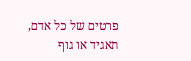פרטים של כל אדם, תאגיד או גוף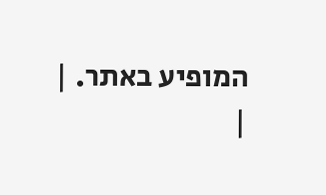המופיע באתר. |
|